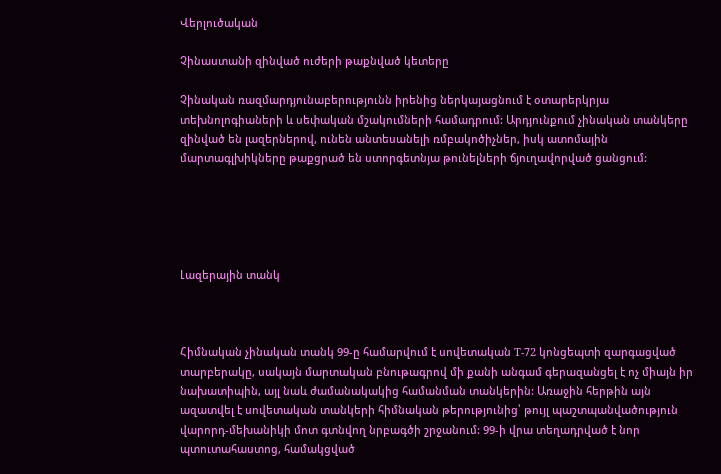Վերլուծական

Չինաստանի զինված ուժերի թաքնված կետերը

Չինական ռազմարդյունաբերությունն իրենից ներկայացնում է օտարերկրյա տեխնոլոգիաների և սեփական մշակումների համադրում: Արդյունքում չինական տանկերը զինված են լազերներով, ունեն անտեսանելի ռմբակոծիչներ, իսկ ատոմային մարտագլխիկները թաքցրած են ստորգետնյա թունելների ճյուղավորված ցանցում:





Լազերային տանկ



Հիմնական չինական տանկ 99-ը համարվում է սովետական Т-72 կոնցեպտի զարգացված տարբերակը, սակայն մարտական բնութագրով մի քանի անգամ գերազանցել է ոչ միայն իր նախատիպին, այլ նաև ժամանակակից համանման տանկերին: Առաջին հերթին այն ազատվել է սովետական տանկերի հիմնական թերությունից՝ թույլ պաշտպանվածություն վարորդ-մեխանիկի մոտ գտնվող նրբագծի շրջանում: 99-ի վրա տեղադրված է նոր պտուտահաստոց, համակցված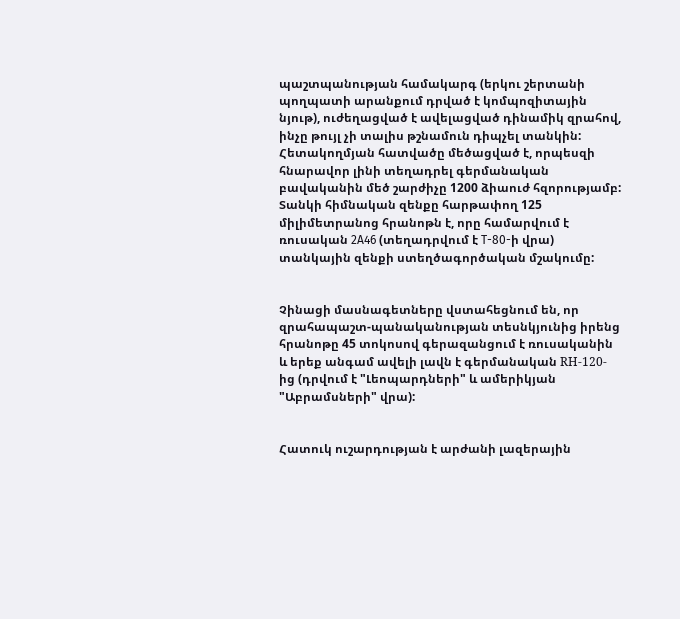պաշտպանության համակարգ (երկու շերտանի պողպատի արանքում դրված է կոմպոզիտային նյութ), ուժեղացված է ավելացված դինամիկ զրահով, ինչը թույլ չի տալիս թշնամուն դիպչել տանկին: Հետակողմյան հատվածը մեծացված է, որպեսզի հնարավոր լինի տեղադրել գերմանական բավականին մեծ շարժիչը 1200 ձիաուժ հզորությամբ: Տանկի հիմնական զենքը հարթափող 125 միլիմետրանոց հրանոթն է, որը համարվում է ռուսական 2А46 (տեղադրվում է Т-80-ի վրա) տանկային զենքի ստեղծագործական մշակումը:


Չինացի մասնագետները վստահեցնում են, որ զրահապաշտ-պանականության տեսնկյունից իրենց հրանոթը 45 տոկոսով գերազանցում է ռուսականին և երեք անգամ ավելի լավն է գերմանական RH-120-ից (դրվում է "Լեոպարդների" և ամերիկյան "Աբրամսների" վրա):


Հատուկ ուշարդության է արժանի լազերային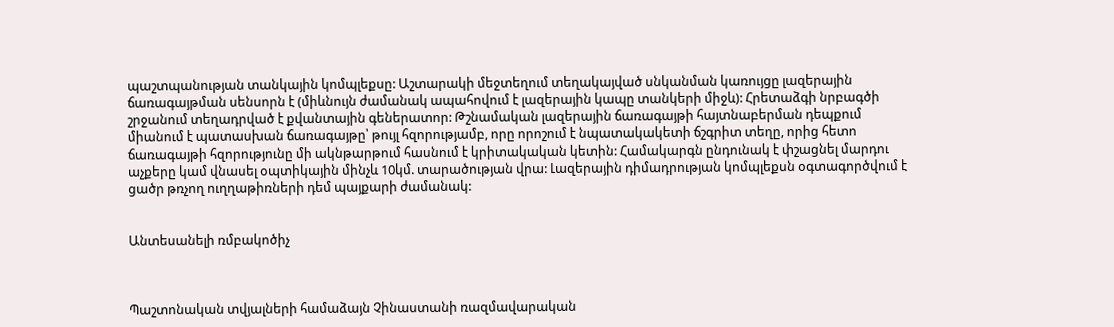պաշտպանության տանկային կոմպլեքսը: Աշտարակի մեջտեղում տեղակայված սնկանման կառույցը լազերային ճառագայթման սենսորն է (միևնույն ժամանակ ապահովում է լազերային կապը տանկերի միջև): Հրետաձգի նրբագծի շրջանում տեղադրված է քվանտային գեներատոր: Թշնամական լազերային ճառագայթի հայտնաբերման դեպքում միանում է պատասխան ճառագայթը՝ թույլ հզորությամբ, որը որոշում է նպատակակետի ճշգրիտ տեղը, որից հետո ճառագայթի հզորությունը մի ակնթարթում հասնում է կրիտակական կետին: Համակարգն ընդունակ է փշացնել մարդու աչքերը կամ վնասել օպտիկային մինչև 10կմ. տարածության վրա: Լազերային դիմադրության կոմպլեքսն օգտագործվում է ցածր թռչող ուղղաթիռների դեմ պայքարի ժամանակ:


Անտեսանելի ռմբակոծիչ



Պաշտոնական տվյալների համաձայն Չինաստանի ռազմավարական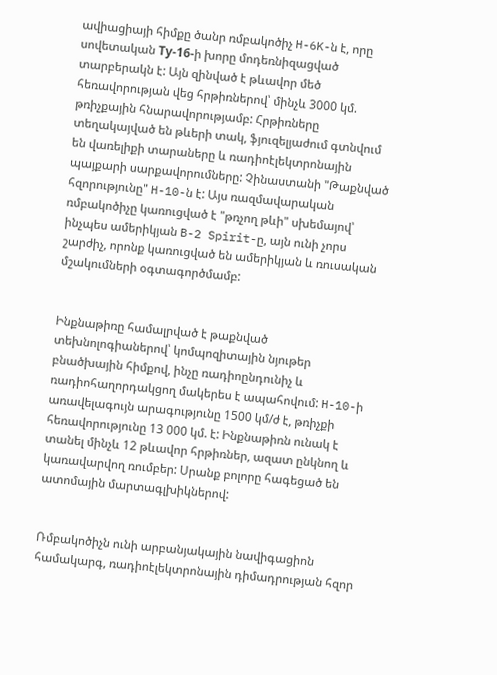ավիացիայի հիմքը ծանր ռմբակոծիչ H-6K-ն է, որը սովետական Ту-16-ի խորը մոդեռնիզացված տարբերակն է: Այն զինված է թևավոր մեծ հեռավորության վեց հրթիռներով՝ մինչև 3000 կմ. թռիչքային հնարավորությամբ: Հրթիռները տեղակայված են թևերի տակ, ֆյուզելյաժում գտնվում են վառելիքի տարաները և ռադիոէլեկտրոնային պայքարի սարքավորումները: Չինաստանի "Թաքնված հզորությունը" H-10-ն է: Այս ռազմավարական ռմբակոծիչը կառուցված է "թռչող թևի" սխեմայով՝ ինչպես ամերիկյան B-2 Spirit-ը, այն ունի չորս շարժիչ, որոնք կառուցված են ամերիկյան և ռուսական մշակումների օգտագործմամբ:


Ինքնաթիռը համալրված է թաքնված տեխնոլոգիաներով՝ կոմպոզիտային նյութեր բնածխային հիմքով, ինչը ռադիոընդունիչ և ռադիոհաղորդակցող մակերես է ապահովում: H-10-ի առավելագույն արագությունը 1500 կմ/ժ է, թռիչքի հեռավորությունը 13 000 կմ. է: Ինքնաթիռն ունակ է տանել մինչև 12 թևավոր հրթիռներ, ազատ ընկնող և կառավարվող ռումբեր: Սրանք բոլորը հագեցած են ատոմային մարտագլխիկներով:


Ռմբակոծիչն ունի արբանյակային նավիգացիոն համակարգ, ռադիոէլեկտրոնային դիմադրության հզոր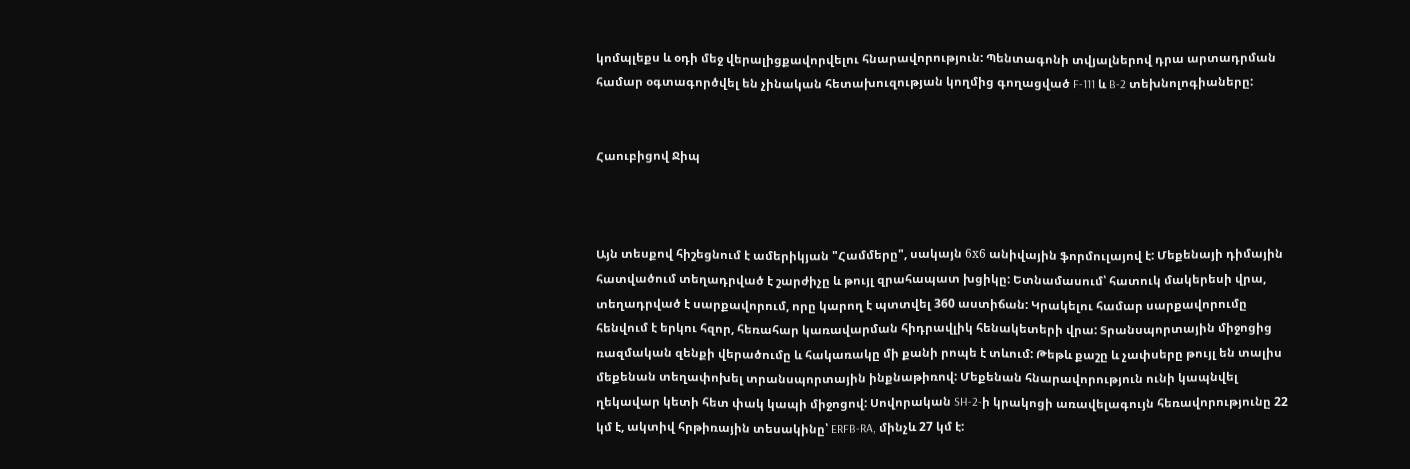կոմպլեքս և օդի մեջ վերալիցքավորվելու հնարավորություն: Պենտագոնի տվյալներով դրա արտադրման համար օգտագործվել են չինական հետախուզության կողմից գողացված F-111 և B-2 տեխնոլոգիաները:


Հաուբիցով Ջիպ



Այն տեսքով հիշեցնում է ամերիկյան "Համմերը", սակայն 6х6 անիվային ֆորմուլայով է: Մեքենայի դիմային հատվածում տեղադրված է շարժիչը և թույլ զրահապատ խցիկը: Ետնամասում՝ հատուկ մակերեսի վրա, տեղադրված է սարքավորում, որը կարող է պտտվել 360 աստիճան: Կրակելու համար սարքավորումը հենվում է երկու հզոր, հեռահար կառավարման հիդրավլիկ հենակետերի վրա: Տրանսպորտային միջոցից ռազմական զենքի վերածումը և հակառակը մի քանի րոպե է տևում: Թեթև քաշը և չափսերը թույլ են տալիս մեքենան տեղափոխել տրանսպորտային ինքնաթիռով: Մեքենան հնարավորություն ունի կապնվել ղեկավար կետի հետ փակ կապի միջոցով: Սովորական SH-2-ի կրակոցի առավելագույն հեռավորությունը 22 կմ է, ակտիվ հրթիռային տեսակինը՝ ERFB-RA, մինչև 27 կմ է: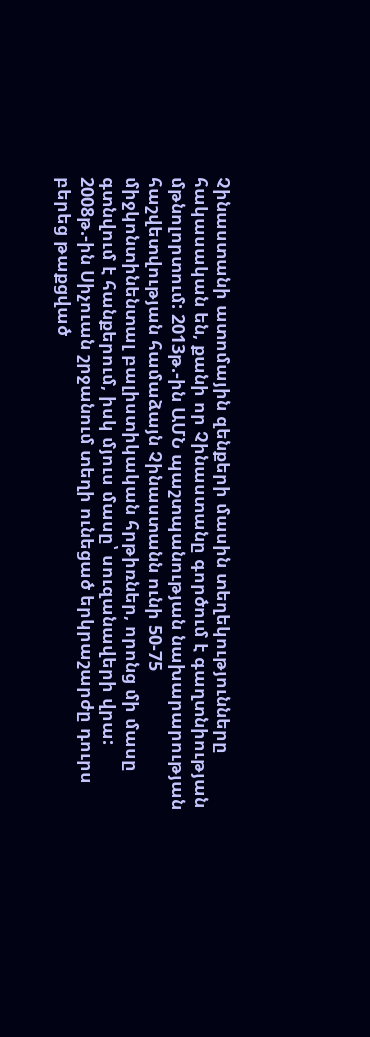Չինաստանի ատոմային զենքերի մասին տեղեկությունները հակասական են, քանի որ Չինաստանը գործում է գաղտնիության մթնոլորտում: 2013թ.-ին ԱՄՆ պաշտպանության նախարարության հաշվետվության համաձայն Չինաստանն ունի 50-75 միջկոնտինենտալ բալիստիկական հրթիռներ, որոնց մի մասը գտնվում է հանքերում, իսկ մյուս մասը՝ սուզանավերի վրա: 2008թ.-ին Սիչուան շրջանում տեղի ունեցած երկրաշարժը դուրս բերեց թաքցված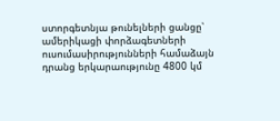ստորգետնյա թունելների ցանցը՝ ամերիկացի փորձագետների ուսումասիրությունների համաձայն դրանց երկարաությունը 4800 կմ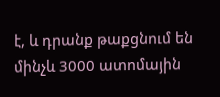է, և դրանք թաքցնում են մինչև 3000 ատոմային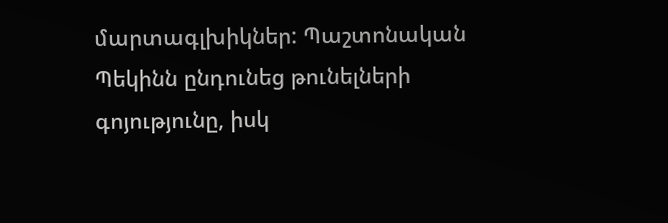մարտագլխիկներ: Պաշտոնական Պեկինն ընդունեց թունելների գոյությունը, իսկ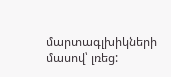մարտագլխիկների մասով՝ լռեց: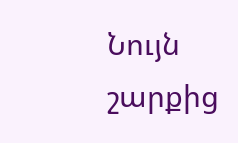Նույն շարքից